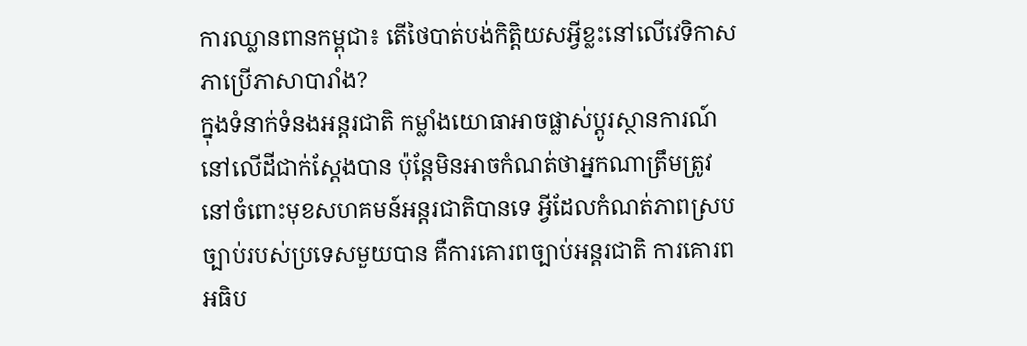ការឈ្លានពានកម្ពុជា៖ តើថៃបាត់បង់កិត្តិយសអ្វីខ្លះនៅលើវេទិកាសភាប្រើភាសាបារាំង?
ក្នុងទំនាក់ទំនងអន្តរជាតិ កម្លាំងយោធាអាចផ្លាស់ប្តូរស្ថានការណ៍នៅលើដីជាក់ស្តែងបាន ប៉ុន្តែមិនអាចកំណត់ថាអ្នកណាត្រឹមត្រូវនៅចំពោះមុខសហគមន៍អន្តរជាតិបានទេ អ្វីដែលកំណត់ភាពស្របច្បាប់របស់ប្រទេសមួយបាន គឺការគោរពច្បាប់អន្តរជាតិ ការគោរពអធិប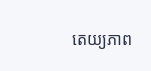តេយ្យភាព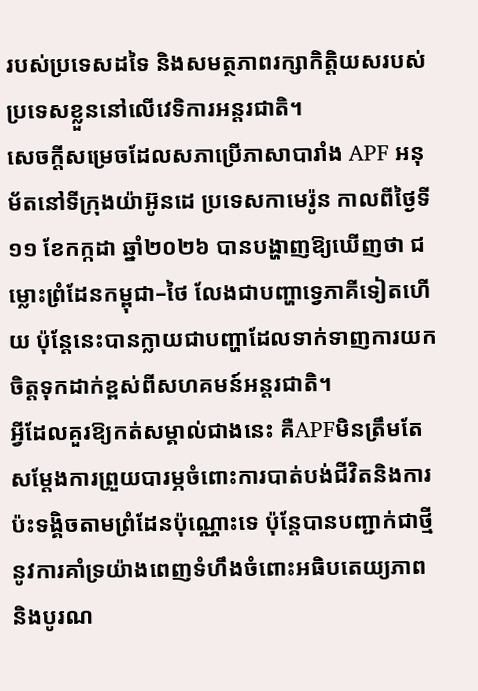របស់ប្រទេសដទៃ និងសមត្ថភាពរក្សាកិត្តិយសរបស់ប្រទេសខ្លួននៅលើវេទិការអន្តរជាតិ។
សេចក្តីសម្រេចដែលសភាប្រើភាសាបារាំង APF អនុម័តនៅទីក្រុងយ៉ាអ៊ូនដេ ប្រទេសកាមេរ៉ូន កាលពីថ្ងៃទី១១ ខែកក្កដា ឆ្នាំ២០២៦ បានបង្ហាញឱ្យឃើញថា ជម្លោះព្រំដែនកម្ពុជា–ថៃ លែងជាបញ្ហាទ្វេភាគីទៀតហើយ ប៉ុន្តែនេះបានក្លាយជាបញ្ហាដែលទាក់ទាញការយកចិត្តទុកដាក់ខ្ពស់ពីសហគមន៍អន្តរជាតិ។
អ្វីដែលគួរឱ្យកត់សម្គាល់ជាងនេះ គឺAPFមិនត្រឹមតែសម្តែងការព្រួយបារម្ភចំពោះការបាត់បង់ជីវិតនិងការប៉ះទង្គិចតាមព្រំដែនប៉ុណ្ណោះទេ ប៉ុន្តែបានបញ្ជាក់ជាថ្មីនូវការគាំទ្រយ៉ាងពេញទំហឹងចំពោះអធិបតេយ្យភាព និងបូរណ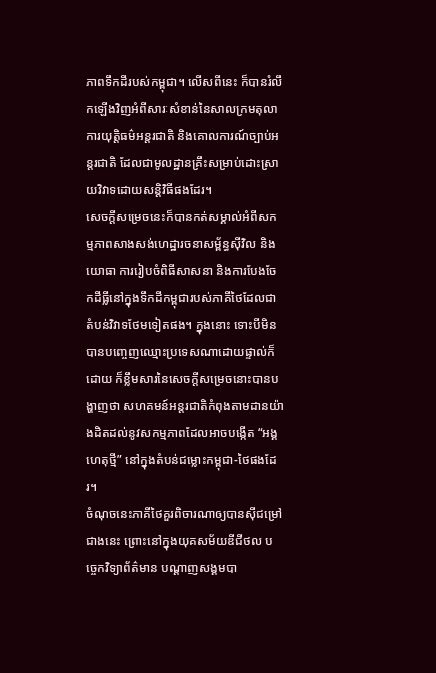ភាពទឹកដីរបស់កម្ពុជា។ លើសពីនេះ ក៏បានរំលឹកឡើងវិញអំពីសារៈសំខាន់នៃសាលក្រមតុលាការយុត្តិធម៌អន្តរជាតិ និងគោលការណ៍ច្បាប់អន្តរជាតិ ដែលជាមូលដ្ឋានគ្រឹះសម្រាប់ដោះស្រាយវិវាទដោយសន្តិវិធីផងដែរ។
សេចក្តីសម្រេចនេះក៏បានកត់សម្គាល់អំពីសកម្មភាពសាងសង់ហេដ្ឋារចនាសម្ព័ន្ធស៊ីវិល និងយោធា ការរៀបចំពិធីសាសនា និងការបែងចែកដីធ្លីនៅក្នុងទឹកដីកម្ពុជារបស់ភាគីថៃដែលជាតំបន់វិវាទថែមទៀតផង។ ក្នុងនោះ ទោះបីមិនបានបញ្ចេញឈ្មោះប្រទេសណាដោយផ្ទាល់ក៏ដោយ ក៏ខ្លឹមសារនៃសេចក្តីសម្រេចនោះបានបង្ហាញថា សហគមន៍អន្តរជាតិកំពុងតាមដានយ៉ាងដិតដល់នូវសកម្មភាពដែលអាចបង្កើត “អង្គហេតុថ្មី” នៅក្នុងតំបន់ជម្លោះកម្ពុជា-ថៃផងដែរ។
ចំណុចនេះភាគីថៃគួរពិចារណាឲ្យបានស៊ីជម្រៅជាងនេះ ព្រោះនៅក្នុងយុគសម័យឌីជីថល បច្ចេកវិទ្យាព័ត៌មាន បណ្តាញសង្គមបា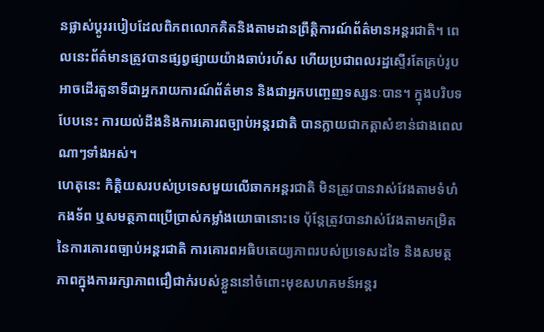នផ្លាស់ប្តូររបៀបដែលពិភពលោកគិតនិងតាមដានព្រឹត្តិការណ៍ព័ត៌មានអន្តរជាតិ។ ពេលនេះព័ត៌មានត្រូវបានផ្សព្វផ្សាយយ៉ាងឆាប់រហ័ស ហើយប្រជាពលរដ្ឋស្ទើរតែគ្រប់រូបអាចដើរតួនាទីជាអ្នករាយការណ៍ព័ត៌មាន និងជាអ្នកបញ្ចេញទស្សនៈបាន។ ក្នុងបរិបទបែបនេះ ការយល់ដឹងនិងការគោរពច្បាប់អន្តរជាតិ បានក្លាយជាកត្តាសំខាន់ជាងពេលណាៗទាំងអស់។
ហេតុនេះ កិត្តិយសរបស់ប្រទេសមួយលើឆាកអន្តរជាតិ មិនត្រូវបានវាស់វែងតាមទំហំកងទ័ព ឬសមត្ថភាពប្រើប្រាស់កម្លាំងយោធានោះទេ ប៉ុន្តែត្រូវបានវាស់វែងតាមកម្រិតនៃការគោរពច្បាប់អន្តរជាតិ ការគោរពអធិបតេយ្យភាពរបស់ប្រទេសដទៃ និងសមត្ថភាពក្នុងការរក្សាភាពជឿជាក់របស់ខ្លួននៅចំពោះមុខសហគមន៍អន្តរ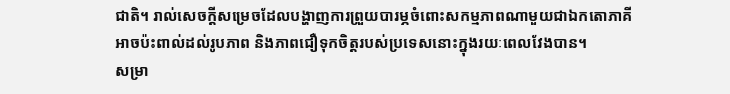ជាតិ។ រាល់សេចក្តីសម្រេចដែលបង្ហាញការព្រួយបារម្ភចំពោះសកម្មភាពណាមួយជាឯកតោភាគី អាចប៉ះពាល់ដល់រូបភាព និងភាពជឿទុកចិត្តរបស់ប្រទេសនោះក្នុងរយៈពេលវែងបាន។
សម្រា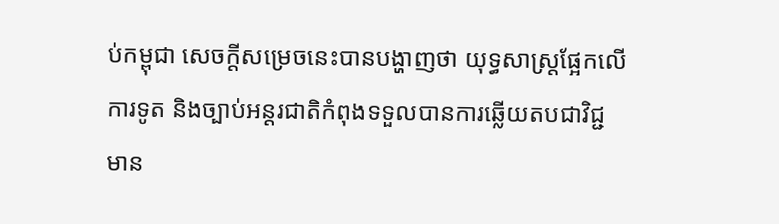ប់កម្ពុជា សេចក្តីសម្រេចនេះបានបង្ហាញថា យុទ្ធសាស្ត្រផ្អែកលើការទូត និងច្បាប់អន្តរជាតិកំពុងទទួលបានការឆ្លើយតបជាវិជ្ជមាន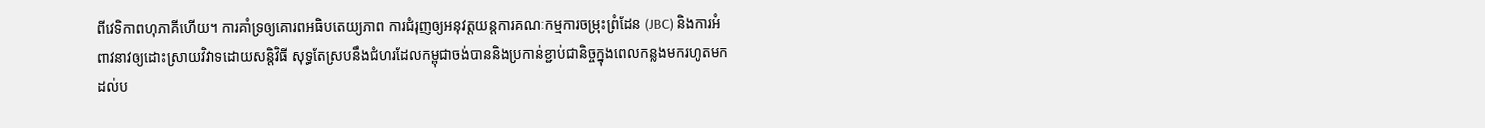ពីវេទិកាពហុភាគីហើយ។ ការគាំទ្រឲ្យគោរពអធិបតេយ្យភាព ការជំរុញឲ្យអនុវត្តយន្តការគណៈកម្មការចម្រុះព្រំដែន (JBC) និងការអំពាវនាវឲ្យដោះស្រាយវិវាទដោយសន្តិវិធី សុទ្ធតែស្របនឹងជំហរដែលកម្ពុជាចង់បាននិងប្រកាន់ខ្ជាប់ជានិច្ចក្នុងពេលកន្លងមករហូតមកដល់ប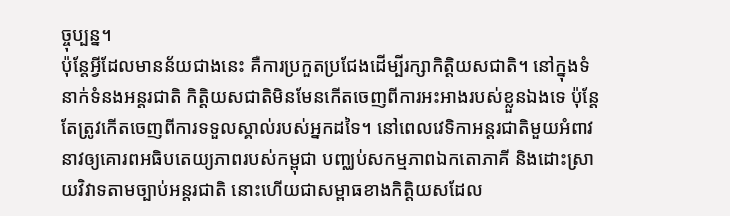ច្ចុប្បន្ន។
ប៉ុន្តែអ្វីដែលមានន័យជាងនេះ គឺការប្រកួតប្រជែងដើម្បីរក្សាកិត្តិយសជាតិ។ នៅក្នុងទំនាក់ទំនងអន្តរជាតិ កិត្តិយសជាតិមិនមែនកើតចេញពីការអះអាងរបស់ខ្លួនឯងទេ ប៉ុន្តែតែត្រូវកើតចេញពីការទទួលស្គាល់របស់អ្នកដទៃ។ នៅពេលវេទិកាអន្តរជាតិមួយអំពាវនាវឲ្យគោរពអធិបតេយ្យភាពរបស់កម្ពុជា បញ្ឈប់សកម្មភាពឯកតោភាគី និងដោះស្រាយវិវាទតាមច្បាប់អន្តរជាតិ នោះហើយជាសម្ពាធខាងកិត្តិយសដែល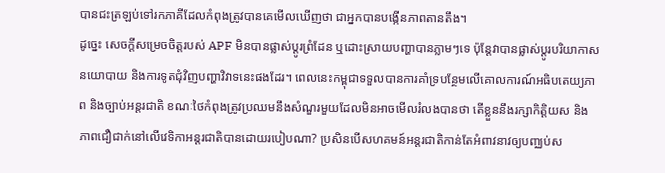បានជះត្រឡប់ទៅរកភាគីដែលកំពុងត្រូវបានគេមើលឃើញថា ជាអ្នកបានបង្កើនភាពតានតឹង។
ដូច្នេះ សេចក្តីសម្រេចចិត្តរបស់ APF មិនបានផ្លាស់ប្តូរព្រំដែន ឬដោះស្រាយបញ្ហាបានភ្លាមៗទេ ប៉ុន្តែវាបានផ្លាស់ប្តូរបរិយាកាសនយោបាយ និងការទូតជុំវិញបញ្ហាវិវាទនេះផងដែរ។ ពេលនេះកម្ពុជាទទួលបានការគាំទ្របន្ថែមលើគោលការណ៍អធិបតេយ្យភាព និងច្បាប់អន្តរជាតិ ខណៈថៃកំពុងត្រូវប្រឈមនឹងសំណួរមួយដែលមិនអាចមើលរំលងបានថា តើខ្លួននឹងរក្សាកិត្តិយស និងភាពជឿជាក់នៅលើវេទិកាអន្តរជាតិបានដោយរបៀបណា? ប្រសិនបើសហគមន៍អន្តរជាតិកាន់តែអំពាវនាវឲ្យបញ្ឈប់ស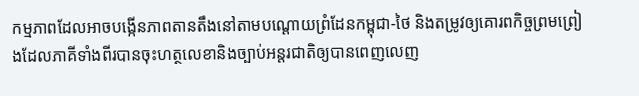កម្មភាពដែលអាចបង្កើនភាពតានតឹងនៅតាមបណ្តោយព្រំដែនកម្ពុជា-ថៃ និងតម្រូវឲ្យគោរពកិច្ចព្រមព្រៀងដែលភាគីទាំងពីរបានចុះហត្ថលេខានិងច្បាប់អន្តរជាតិឲ្យបានពេញលេញ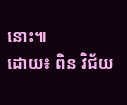នោះ៕
ដោយ៖ ពិន វិជ័យ